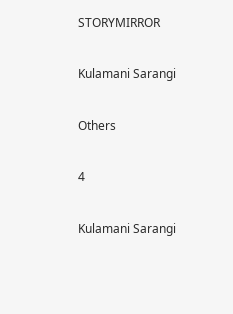STORYMIRROR

Kulamani Sarangi

Others

4

Kulamani Sarangi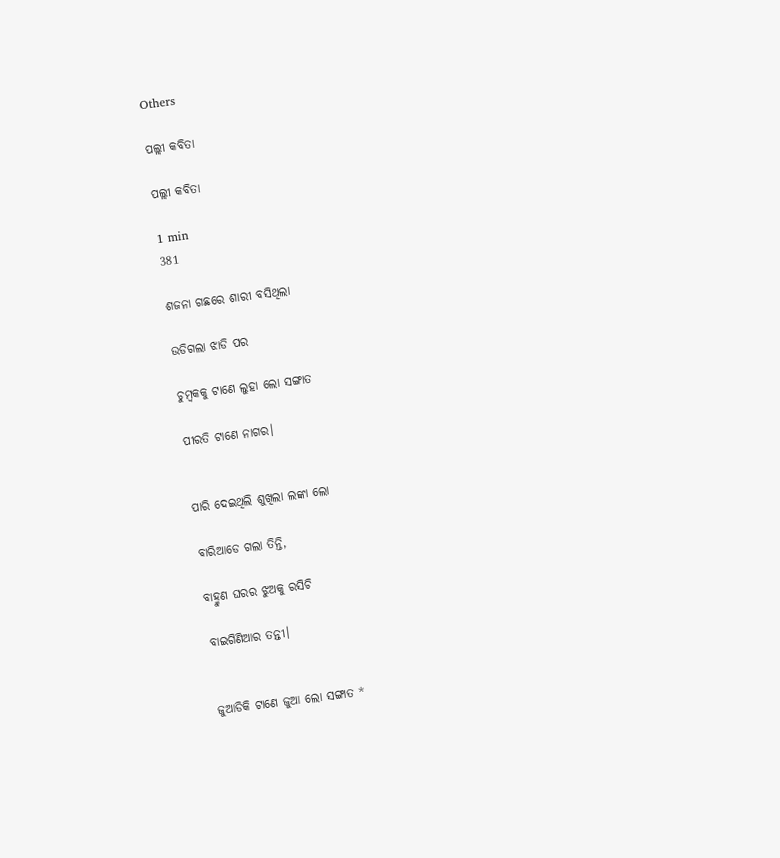Others

ପଲ୍ଲୀ କବିତା

ପଲ୍ଲୀ କବିତା

1 min
381

ଶଜନା ଗଛରେ ଶାରୀ ବସିଥିଲା

ଉଡିଗଲା ଝାଡି ପର

ଚୁମ୍ବକକୁ ଟାଣେ ଲୁହା ଲୋ ସଙ୍ଗାତ

ପୀରତି ଟାଣେ ନାଗର।


ପାରି ଦେଇଥିଲି ଶୁଖିଲା ଲଙ୍କା ଲୋ

ବାରିଆଡେ ଗଲା ତିନ୍ତି,

ବାହ୍ମୁଣ ଘରର ଝୁଅକୁ ରସିଚି

ବାଇଗିଣିଆର ତନ୍ତୀ।


ଜୁଆଡିକି ଟାଣେ ଜୁଆ ଲୋ ସଙ୍ଗାତ *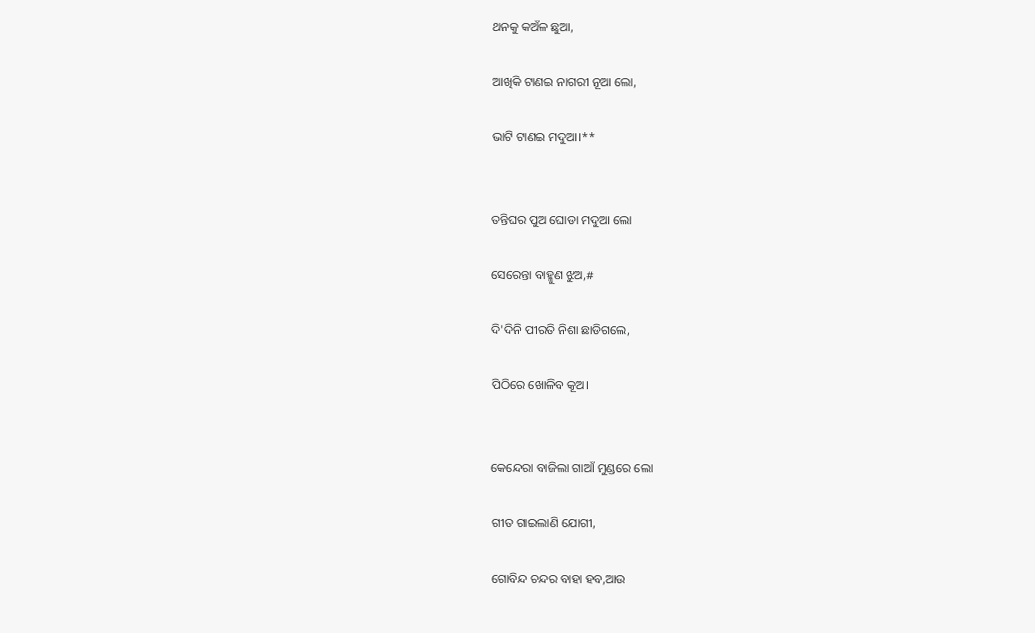ଥନକୁ କଅଁଳ ଛୁଆ,

ଆଖିକି ଟାଣଇ ନାଗରୀ ନୂଆ ଲୋ,

ଭାଟି ଟାଣଇ ମଦୁଆ।**


ତନ୍ତିଘର ପୁଅ ଘୋଡା ମଦୁଆ ଲୋ

ସେରେନ୍ତା ବାହ୍ମୁଣ ଝୁଅ,#

ଦି'ଦିନି ପୀରତି ନିଶା ଛାଡିଗଲେ,

ପିଠିରେ ଖୋଳିବ କୂଅ।


କେନ୍ଦେରା ବାଜିଲା ଗାଆଁ ମୁଣ୍ଡରେ ଲୋ

ଗୀତ ଗାଇଲାଣି ଯୋଗୀ,

ଗୋବିନ୍ଦ ଚନ୍ଦର ବାହା ‌ହବ,ଆଉ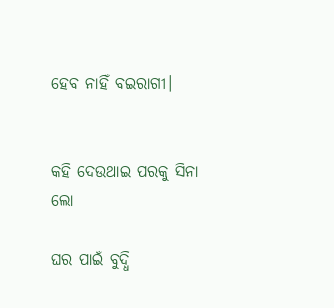ହେବ ନାହିଁ ବଇରାଗୀ।


କହି ଦେଉଥାଇ ପରକୁ ସିନା ଲୋ

ଘର ପାଇଁ ବୁଦ୍ଧି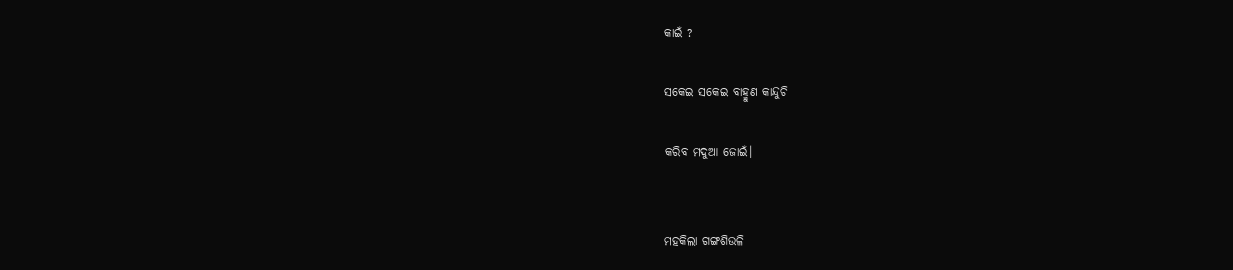କାଇଁ ?

ସକେଇ ସକେଇ ବାହ୍ମୁଣ କାନ୍ଦୁଚି

କରିବ ମଦୁଆ ଜୋଇଁ।


ମହକିଲା ଗଙ୍ଗଶିଉଳି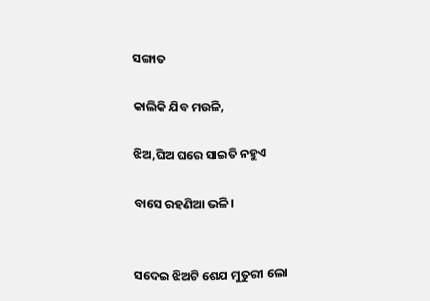ସଙ୍ଗାତ

କାଲିକି ଯିବ ମଉଳି,

ଝିଅ,ଘିଅ ଘରେ ସାଇତି ନହୁଏ

ବାସେ ରହଣିଆ ଭଳି।


ସଦେଇ ଝିଅଟି ଶେଯ ମୁତୁରୀ ଲୋ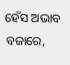ହେଁସ ଅଭାବ ବଜାରେ,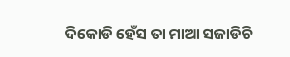ଦିକୋଡି ହେଁସ ତା ମାଆ ସଜାଡିଚି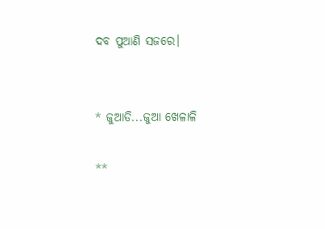ଦବ ପୁଆଣି ସଜରେ।


* ଜୁଆଡି...ଜୁଆ ଖେଳାଳି

**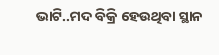ଭାଟି..ମଦ ବିକ୍ରି ହେଉଥିବା ସ୍ଥାନ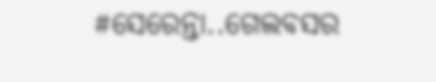#ସେରେନ୍ତା..ଗେଲବସର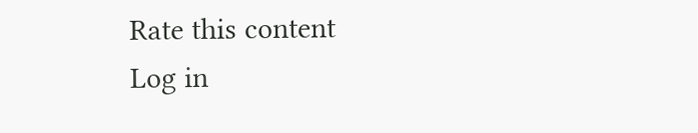Rate this content
Log in